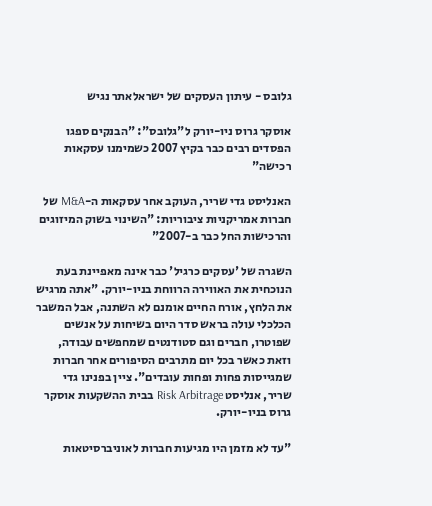גלובס - עיתון העסקים של ישראלאתר נגיש

אוסקר גרוס ניו-יורק ל"גלובס": "הבנקים ספגו הפסדים רבים כבר בקיץ 2007 כשמימנו עסקאות רכישה"

האנליסט גדי שריר, העוקב אחר עסקאות ה-M&A של חברות אמריקניות ציבוריות: "השינוי בשוק המיזוגים והרכישות החל כבר ב-2007"

השגרה של 'עסקים כרגיל' כבר אינה מאפיינת בעת הנוכחית את האווירה הרווחת בניו-יורק. "אתה מרגיש את הלחץ, אורח החיים אומנם לא השתנה, אבל המשבר הכלכלי עולה בראש סדר היום בשיחות על אנשים שפוטרו, חברים וגם סטודנטים שמחפשים עבודה, וזאת כאשר בכל יום מתרבים הסיפורים אחר חברות שמגייסות פחות ופחות עובדים". ציין בפנינו גדי שריר, אנליסט Risk Arbitrage בבית ההשקעות אוסקר גרוס בניו-יורק.

"עד לא מזמן היו מגיעות חברות לאוניברסיטאות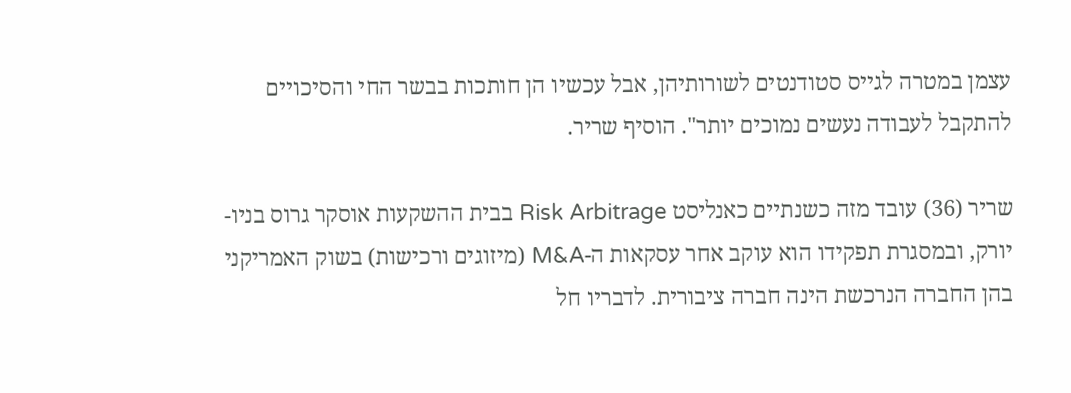עצמן במטרה לגייס סטודנטים לשורותיהן, אבל עכשיו הן חותכות בבשר החי והסיכויים להתקבל לעבודה נעשים נמוכים יותר". הוסיף שריר.

שריר (36) עובד מזה כשנתיים כאנליסט Risk Arbitrage בבית ההשקעות אוסקר גרוס בניו-יורק, ובמסגרת תפקידו הוא עוקב אחר עסקאות ה-M&A (מיזוגים ורכישות) בשוק האמריקני בהן החברה הנרכשת הינה חברה ציבורית. לדבריו חל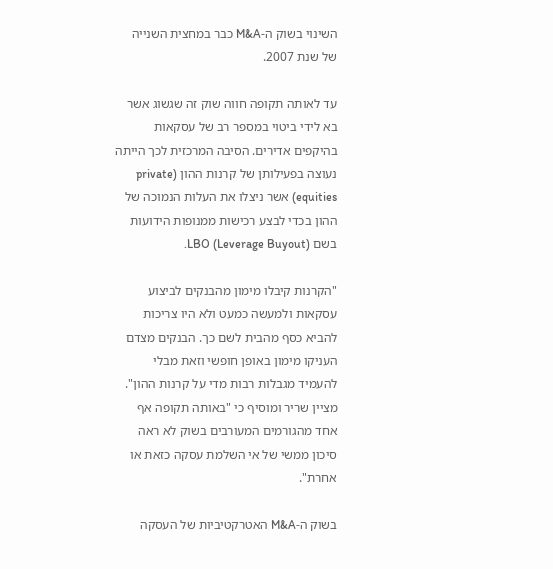השינוי בשוק ה-M&A כבר במחצית השנייה של שנת 2007.

עד לאותה תקופה חווה שוק זה שגשוג אשר בא לידי ביטוי במספר רב של עסקאות בהיקפים אדירים. הסיבה המרכזית לכך הייתה נעוצה בפעילותן של קרנות ההון (private equities) אשר ניצלו את העלות הנמוכה של ההון בכדי לבצע רכישות ממנופות הידועות בשם LBO (Leverage Buyout).

"הקרנות קיבלו מימון מהבנקים לביצוע עסקאות ולמעשה כמעט ולא היו צריכות להביא כסף מהבית לשם כך. הבנקים מצדם העניקו מימון באופן חופשי וזאת מבלי להעמיד מגבלות רבות מדי על קרנות ההון". מציין שריר ומוסיף כי "באותה תקופה אף אחד מהגורמים המעורבים בשוק לא ראה סיכון ממשי של אי השלמת עסקה כזאת או אחרת".

בשוק ה-M&A האטרקטיביות של העסקה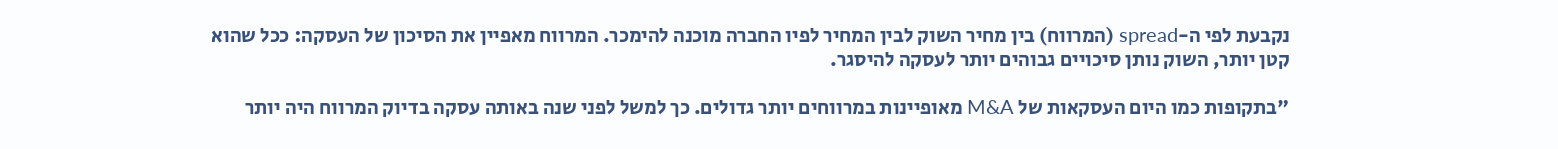נקבעת לפי ה-spread (המרווח) בין מחיר השוק לבין המחיר לפיו החברה מוכנה להימכר. המרווח מאפיין את הסיכון של העסקה: ככל שהוא קטן יותר, השוק נותן סיכויים גבוהים יותר לעסקה להיסגר.

"בתקופות כמו היום העסקאות של M&A מאופיינות במרווחים יותר גדולים. כך למשל לפני שנה באותה עסקה בדיוק המרווח היה יותר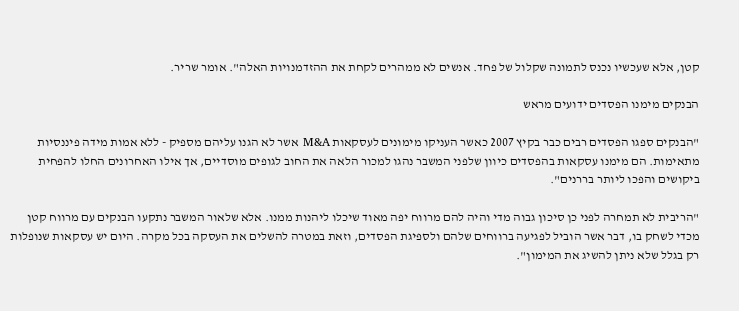קטן, אלא שעכשיו נכנס לתמונה שקלול של פחד. אנשים לא ממהרים לקחת את ההזדמנויות האלה". אומר שריר.

הבנקים מימנו הפסדים ידועים מראש

"הבנקים ספגו הפסדים רבים כבר בקיץ 2007 כאשר העניקו מימונים לעסקאות M&A אשר לא הגנו עליהם מספיק - ללא אמות מידה פיננסיות מתאימות. הם מימנו עסקאות בהפסדים כיוון שלפני המשבר נהגו למכור הלאה את החוב לגופים מוסדיים, אך אילו האחרונים החלו להפחית ביקושים והפכו ליותר בררנים".

"הריבית לא תמחרה לפני כן סיכון גבוה מדי והיה להם מרווח יפה מאוד שיכלו ליהנות ממנו. אלא שלאור המשבר נתקעו הבנקים עם מרווח קטן מכדי לשחק בו, דבר אשר הוביל לפגיעה ברווחים שלהם ולספיגת הפסדים, וזאת במטרה להשלים את העסקה בכל מקרה. היום יש עסקאות שנופלות רק בגלל שלא ניתן להשיג את המימון".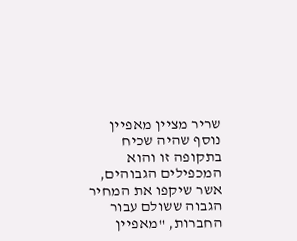שריר מציין מאפיין נוסף שהיה שכיח בתקופה זו והוא המכפילים הגבוהים, אשר שיקפו את המחיר הגבוה ששולם עבור החברות, "מאפיין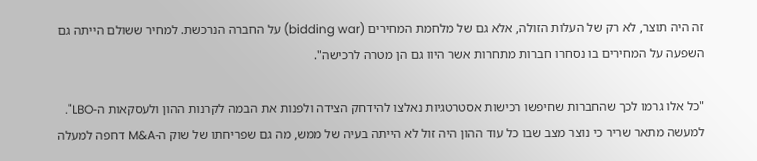זה היה תוצר, לא רק של העלות הזולה, אלא גם של מלחמת המחירים (bidding war) על החברה הנרכשת. למחיר ששולם הייתה גם השפעה על המחירים בו נסחרו חברות מתחרות אשר היוו גם הן מטרה לרכישה".

"כל אלו גרמו לכך שהחברות שחיפשו רכישות אסטרטגיות נאלצו להידחק הצידה ולפנות את הבמה לקרנות ההון ולעסקאות ה-LBO". למעשה מתאר שריר כי נוצר מצב שבו כל עוד ההון היה זול לא הייתה בעיה של ממש, מה גם שפריחתו של שוק ה-M&A דחפה למעלה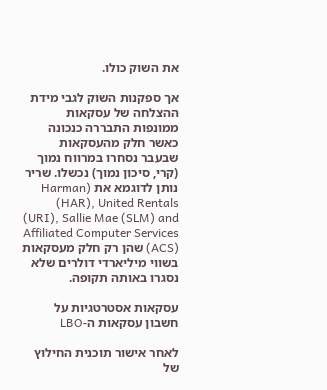את השוק כולו.

אך ספקנות השוק לגבי מידת ההצלחה של עסקאות ממונפות התבררה כנכונה כאשר חלק מהעסקאות שבעבר נסחרו במרווח נמוך (קרי, סיכון נמוך) נכשלו. שריר נותן לדוגמא את (Harman (HAR), United Rentals (URI), Sallie Mae (SLM) and Affiliated Computer Services (ACS) שהן רק חלק מעסקאות בשווי מיליארדי דולרים שלא נסגרו באותה תקופה.

עסקאות אסטרטגיות על חשבון עסקאות ה-LBO

לאחר אישור תוכנית החילוץ של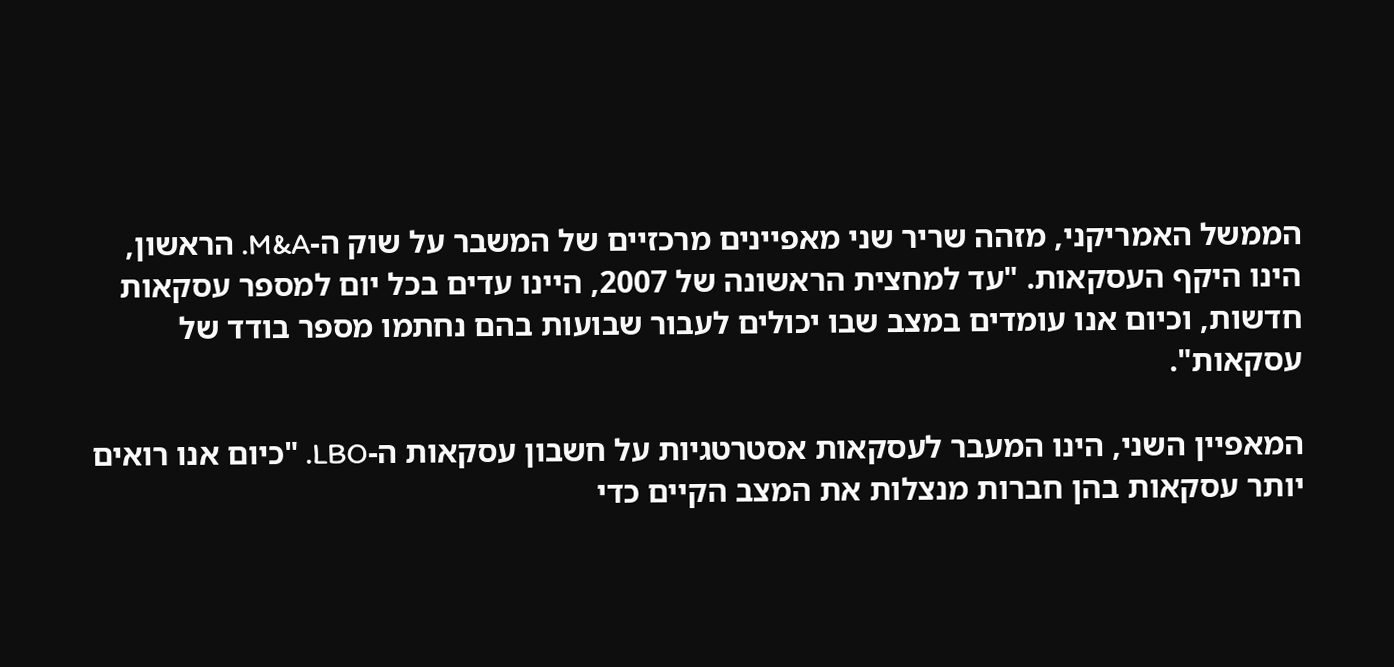הממשל האמריקני, מזהה שריר שני מאפיינים מרכזיים של המשבר על שוק ה-M&A. הראשון, הינו היקף העסקאות. "עד למחצית הראשונה של 2007, היינו עדים בכל יום למספר עסקאות חדשות, וכיום אנו עומדים במצב שבו יכולים לעבור שבועות בהם נחתמו מספר בודד של עסקאות".

המאפיין השני, הינו המעבר לעסקאות אסטרטגיות על חשבון עסקאות ה-LBO. "כיום אנו רואים יותר עסקאות בהן חברות מנצלות את המצב הקיים כדי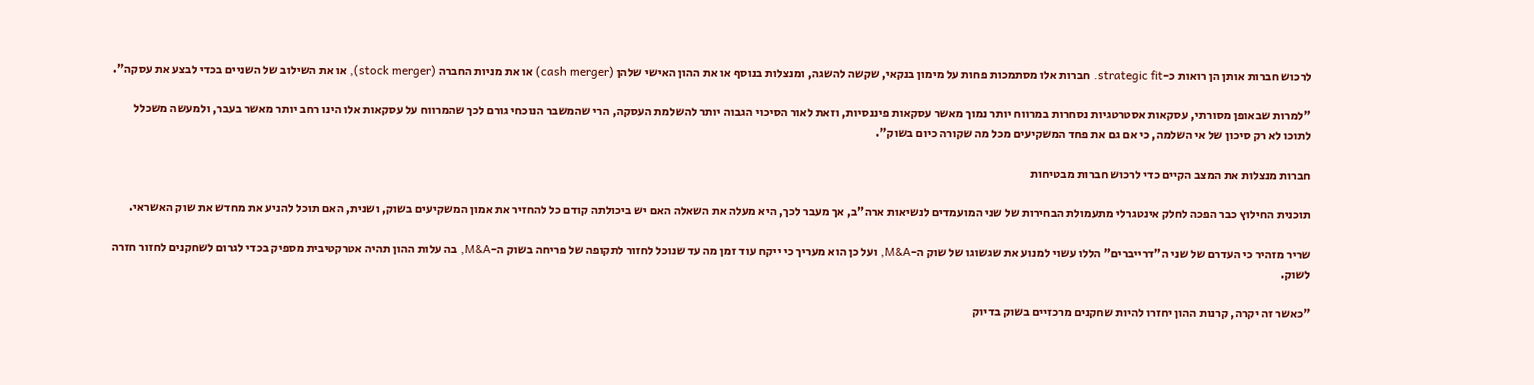לרכוש חברות אותן הן רואות כ-strategic fit. חברות אלו מסתמכות פחות על מימון בנקאי, שקשה להשגה, ומנצלות בנוסף או את ההון האישי שלהן (cash merger) או את מניות החברה (stock merger), או את השילוב של השניים בכדי לבצע את עסקה".

"למרות שבאופן מסורתי, עסקאות אסטרטגיות נסחרות במרווח יותר נמוך מאשר עסקאות פיננסיות, וזאת לאור הסיכוי הגבוה יותר להשלמת העסקה, הרי שהמשבר הנוכחי גורם לכך שהמרווח על עסקאות אלו הינו רחב יותר מאשר בעבר, ולמעשה משכלל לתוכו לא רק סיכון של אי השלמה, כי אם גם את פחד המשקיעים מכל מה שקורה כיום בשוק".

חברות מנצלות את המצב הקיים כדי לרכוש חברות מבטיחות

תוכנית החילוץ כבר הפכה לחלק אינטגרלי מתעמולת הבחירות של שני המועמדים לנשיאות ארה"ב, אך מעבר לכך, היא מעלה את השאלה האם יש ביכולתה קודם כל להחזיר את אמון המשקיעים בשוק, ושנית, האם תוכל להניע את מחדש את שוק האשראי.

שריר מזהיר כי העדרם של שני ה"דרייברים" הללו עשוי למנוע את שגשוגו של שוק ה-M&A, ועל כן הוא מעריך כי ייקח עוד זמן מה עד שנוכל לחזור לתקופה של פריחה בשוק ה-M&A, בה עלות ההון תהיה אטרקטיבית מספיק בכדי לגרום לשחקנים לחזור חזרה לשוק.

"כאשר זה יקרה, קרנות ההון יחזרו להיות שחקנים מרכזיים בשוק בדיוק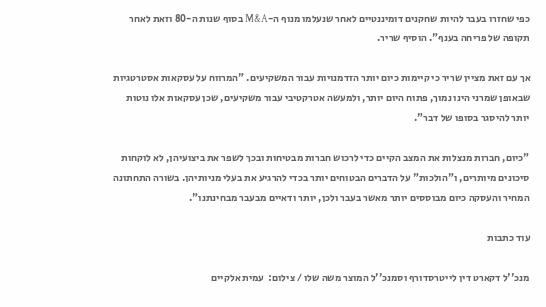כפי שחזרו בעבר להיות שחקנים דומיננטיים לאחר שנעלמו מנוף ה-M&A בסוף שנות ה-80 וזאת לאחר תקופה של פריחה בענף". הוסיף שריר.

אך עם זאת מציין שריר כי קיימות כיום יותר הזדמנויות עבור המשקיעים. "המרווח על עסקאות אסטרטגיות שבאופן שמרני הינו נמוך, פתוח היום יותר, ולמעשה אטרקטיבי עבור משקיעים, שכן עסקאות אלו נוטות יותר להיסגר בסופו של דבר".

"כיום, חברות מנצלות את המצב הקיים כדי לרכוש חברות מבטיחות ובכך לשפר את ביצועיהן, לא לוקחות סיכונים מיותרים, ו"הולכות" על הדברים הבטוחים יותר בכדי להרגיע את בעלי מניותיהן. בשורה התחתונה המחיר והעסקה כיום מבוססים יותר מאשר בעבר ולכן, יותר ודאיים מבעבר מבחינתנו".

עוד כתבות

מנכ''ל דקארט דין לייטרסדורף וסמנכ''ל המוצר משה שלו / צילום:  עמית אלקיים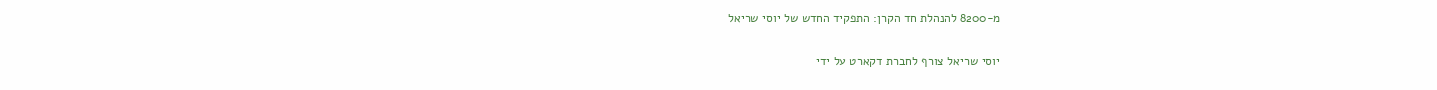מ-8200 להנהלת חד הקרן: התפקיד החדש של יוסי שריאל

יוסי שריאל צורף לחברת דקארט על ידי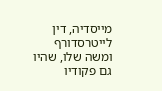מייסדיה, דין לייטרסדורף ומשה שלו, שהיו גם פקודיו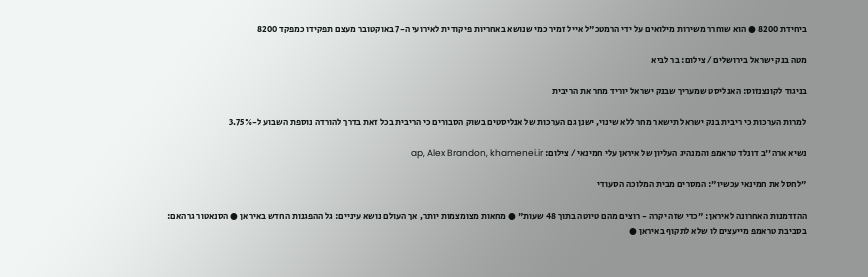ביחידת 8200 ● הוא שוחרר משירות מילואים על ידי הרמטכ"ל אייל זמיר כמי שנושא באחריות פיקודית לאירועי ה-7 באוקטובר מעצם תפקידו כמפקד 8200

מטה בנק ישראל בירושלים / צילום: בר לביא

בניגוד לקונצנזוס: האנליסט שמעריך שבנק ישראל יוריד מחר את הריבית

למרות הערכות כי ריבית בנק ישראל תישאר מחר ללא שינוי, ישנן גם הערכות של אנליסטים בשוק הסבורים כי הריבית בכל זאת בדרך להורדה נוספת השבוע ל-3.75%

נשיא ארה''ב דונלד טראמפ והמנהיג העליון של איראן עלי חמינאי / צילום: ap, Alex Brandon, khamenei.ir

"לחסל את חמינאי עכשיו": המסרים מבית המלוכה הסעודי

ההזדמנות האחרונה לאיראן: "כדי שזה יקרה - רוצים מהם טיוטה בתוך 48 שעות" ● מחאות מצומצמות יותר, אך העולם נושא עיניים: גל ההפגנות החדש באיראן ● הסנאטור גרהאם: בסביבת טראמפ מייעצים לו שלא לתקוף באיראן ●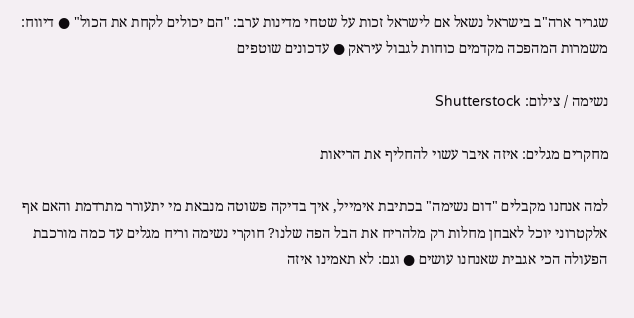שגריר ארה"ב בישראל נשאל אם לישראל זכות על שטחי מדינות ערב: "הם יכולים לקחת את הכול" ● דיווח: משמרות המהפכה מקדמים כוחות לגבול עיראק ● עדכונים שוטפים

נשימה / צילום: Shutterstock

מחקרים מגלים: איזה איבר עשוי להחליף את הריאות

למה אנחנו מקבלים "דום נשימה" בכתיבת אימייל, איך בדיקה פשוטה מנבאת מי יתעורר מתרדמת והאם אף אלקטרוני יוכל לאבחן מחלות רק מלהריח את הבל הפה שלנו? חוקרי נשימה וריח מגלים עד כמה מורכבת הפעולה הכי אגבית שאנחנו עושים ● וגם: לא תאמינו איזה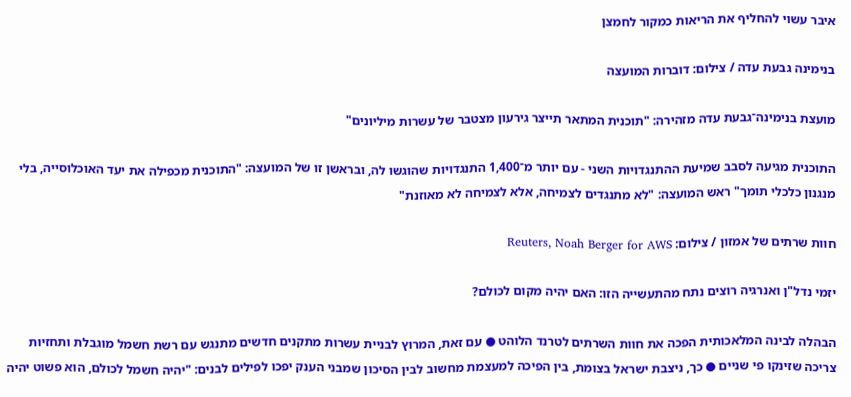איבר עשוי להחליף את הריאות כמקור לחמצן

בנימינה גבעת עדה / צילום: דוברות המועצה

מועצת בנימינה־גבעת עדה מזהירה: "תוכנית המתאר תייצר גירעון מצטבר של עשרות מיליונים"

התוכנית מגיעה לסבב שמיעת ההתנגדויות השני - עם יותר מ־1,400 התנגדויות שהוגשו לה, ובראשן זו של המועצה: "התוכנית מכפילה את יעד האוכלוסייה, בלי מנגנון כלכלי תומך" ראש המועצה: "לא מתנגדים לצמיחה, אלא לצמיחה לא מאוזנת"

חוות שרתים של אמזון / צילום: Reuters, Noah Berger for AWS

יזמי נדל"ן ואנרגיה רוצים נתח מהתעשייה הזו: האם יהיה מקום לכולם?

הבהלה לבינה המלאכותית הפכה את חוות השרתים לטרנד הלוהט ● עם זאת, המרוץ לבניית עשרות מתקנים חדשים מתנגש עם רשת חשמל מוגבלת ותחזיות צריכה שזינקו פי שניים ● כך, ניצבת ישראל בצומת, בין הפיכה למעצמת מחשוב לבין הסיכון שמבני הענק יפכו לפילים לבנים: "יהיה חשמל לכולם, הוא פשוט יהיה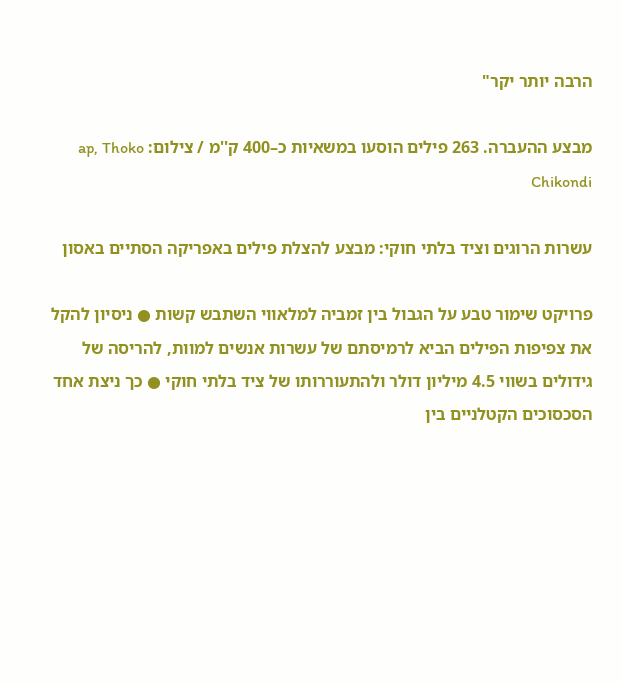הרבה יותר יקר"

מבצע ההעברה. 263 פילים הוסעו במשאיות כ–400 ק''מ / צילום: ap, Thoko Chikondi

עשרות הרוגים וציד בלתי חוקי: מבצע להצלת פילים באפריקה הסתיים באסון

פרויקט שימור טבע על הגבול בין זמביה למלאווי השתבש קשות ● ניסיון להקל את צפיפות הפילים הביא לרמיסתם של עשרות אנשים למוות, להריסה של גידולים בשווי 4.5 מיליון דולר ולהתעוררותו של ציד בלתי חוקי ● כך ניצת אחד הסכסוכים הקטלניים בין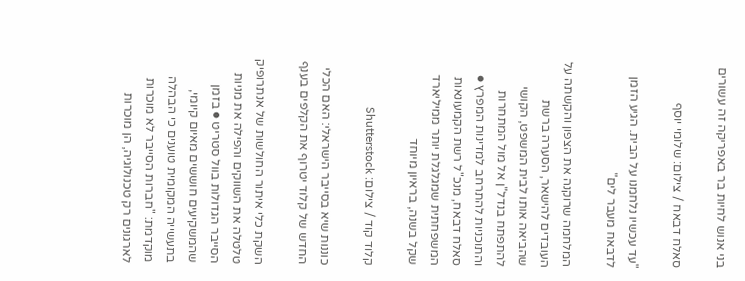בני אנוש לחיות בר באפריקה זה עשורים

סאלח דבאח / צילום: שלומי יוסף

"עד עכשיו נלחמנו על הבית. הגיע הזמן לדבאח מעבר לים"

המלחמה שרוקנה את הצפון והקשתה על העובדים להישאר, הסערה ברשת שהביאה אותו לבית המשפט, הקושי להתפתח בנדל"ן אל מול המתחרות והתוכניות להתרחב למדינות המפרץ ● סאלח דבאח, מנכ"ל רשת הקמעונאות המשפחתית שמגלגלת יותר ממיליארד שקל בשנה, בראיון מיוחד

קלוד קוד / צילום: Shutterstock

כוננות שיא בסייבר הישראלי: האם הכלי החדש של קלוד יטרוף את הקלפים בענף

השקת כלי איתור החולשות של אנתרופיק טלטלה את השווקים והפילה את מניות הסייבר הגדולות בוול סטריט ● בזמן שהמשקיעים חוששים מאיום קיומי, בתעשייה המקומית טוענים כי הבהלה מוקדמת: "חברות הסייבר לא מוכרות לארגונים רק טכנולוגיה, הן מוכרות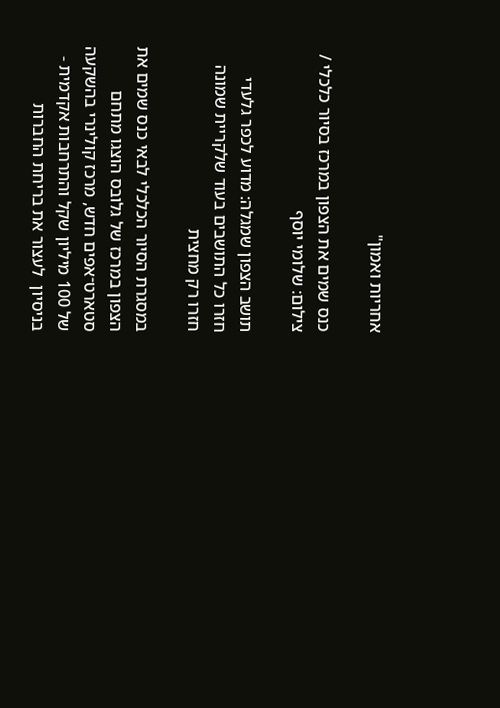אחריות ואמון"

כנס שמים את הצפון במרכז בסיור כלכלי / צילום: שלומי יוסף

תושב הצפון שמגלה: מדוע לכפר גלעדי חזרו כל התושבים בעוד שלקריית שמונה חזרו רק מחצית

במסגרת הסיור הכלכלי לבאי כנס שמים את הצפון במרכז של גלובס הוצגו מתחם סטארט־אפים חדש, מרכז קולינרי בהשקעה של 100 מיליון שקל והתרחבות אקדמית - בניסיון  לעצור את בריחת החברות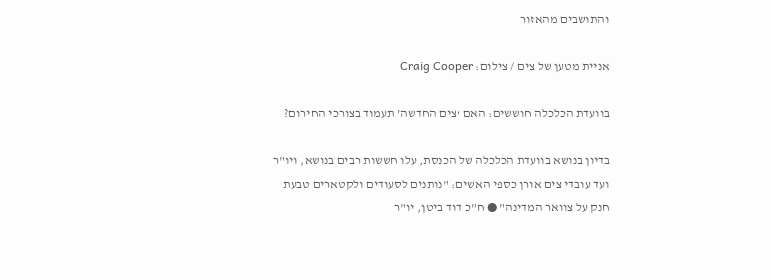והתושבים מהאזור

אניית מטען של צים / צילום: Craig Cooper

בוועדת הכלכלה חוששים: האם ‘צים החדשה’ תעמוד בצורכי החירום?

בדיון בנושא בוועדת הכלכלה של הכנסת, עלו חששות רבים בנושא, ויו"ר ועד עובדי צים אורן כספי האשים: "נותנים לסעודים ולקטארים טבעת חנק על צוואר המדינה" ● ח"כ דוד ביטן, יו"ר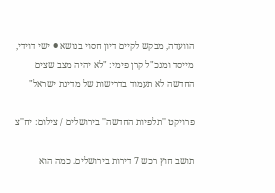הוועדה, מבקש לקיים דיון חסוי בנושא ● ישי דוידי, מייסד ומנכ"ל קרן פימי: "לא יהיה מצב שצים החדשה לא תעמוד בדרישות של מדינת ישראל"

פרויקט ''תלפיות החדשה'' בירושלים / צילום: יח''צ

תושב חוץ רכש 7 דירות בירושלים. כמה הוא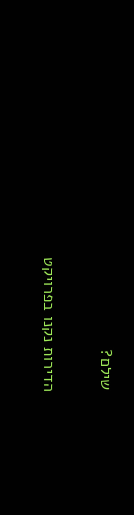שילם?

הדירות נקנו בפרויקט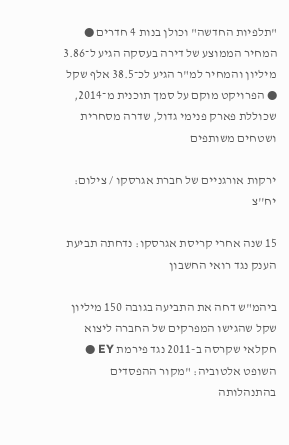"תלפיות החדשה" וכולן בנות 4 חדרים ● המחיר הממוצע של דירה בעסקה הגיע ל־3.86 מיליון והמחיר למ"ר הגיע לכ־38.5 אלף שקל ● הפרויקט מוקם על סמך תוכנית מ־2014, שכוללת פארק פנימי גדול, שדרה מסחרית ושטחים משותפים

ירקות אורגניים של חברת אגרסקו / צילום: יח''צ

15 שנה אחרי קריסת אגרסקו: נדחתה תביעת הענק נגד רואי החשבון

ביהמ"ש דחה את התביעה בגובה 150 מיליון שקל שהגישו המפרקים של החברה ליצוא חקלאי שקרסה ב-2011 נגד פירמת EY ● השופט אלטוביה: "מקור ההפסדים בהתנהלותה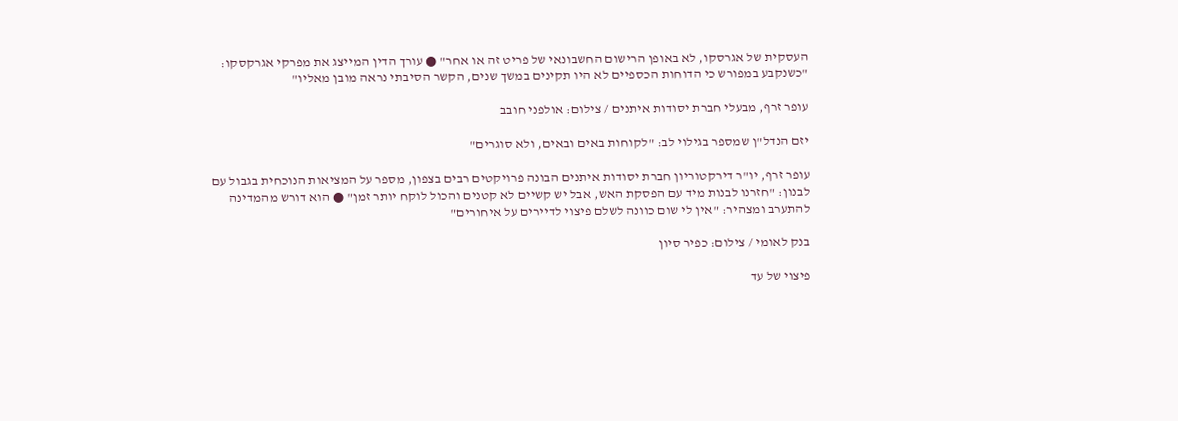העסקית של אגרסקו, לא באופן הרישום החשבונאי של פריט זה או אחר" ● עורך הדין המייצג את מפרקי אגרקסקו: "כשנקבע במפורש כי הדוחות הכספיים לא היו תקינים במשך שנים, הקשר הסיבתי נראה מובן מאליו"

עופר זרף, מבעלי חברת יסודות איתנים / צילום: אולפני חובב

יזם הנדל"ן שמספר בגילוי לב: "לקוחות באים ובאים, ולא סוגרים"

עופר זרף, יו"ר דירקטוריון חברת יסודות איתנים הבונה פרויקטים רבים בצפון, מספר על המציאות הנוכחית בגבול עם לבנון: "חזרנו לבנות מיד עם הפסקת האש, אבל יש קשיים לא קטנים והכול לוקח יותר זמן" ● הוא דורש מהמדינה להתערב ומצהיר: "אין לי שום כוונה לשלם פיצוי לדיירים על איחורים"

בנק לאומי / צילום: כפיר סיון

פיצוי של עד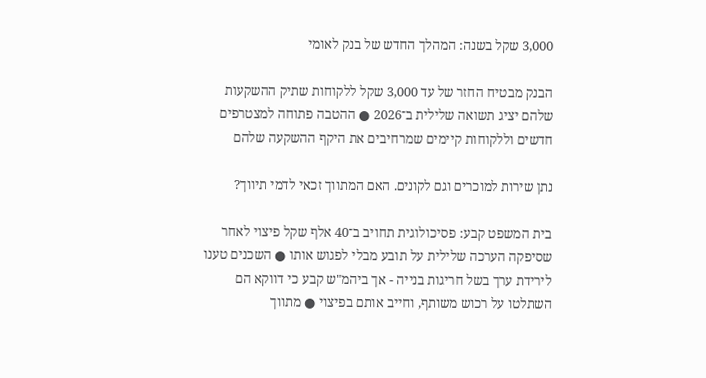3,000 שקל בשנה: המהלך החדש של בנק לאומי

הבנק מבטיח החזר של עד 3,000 שקל ללקוחות שתיק ההשקעות שלהם יציג תשואה שלילית ב־2026 ● ההטבה פתוחה למצטרפים חדשים וללקוחות קיימים שמרחיבים את היקף ההשקעה שלהם

נתן שירות למוכרים וגם לקונים. האם המתווך זכאי לדמי תיווך?

בית המשפט קבע: פסיכולוגית תחויב ב־40 אלף שקל פיצוי לאחר שסיפקה הערכה שלילית על תובע מבלי לפגוש אותו ● השכנים טענו לירידת ערך בשל חריגות בנייה - אך ביהמ"ש קבע כי דווקא הם השתלטו על רכוש משותף, וחייב אותם בפיצוי ● מתווך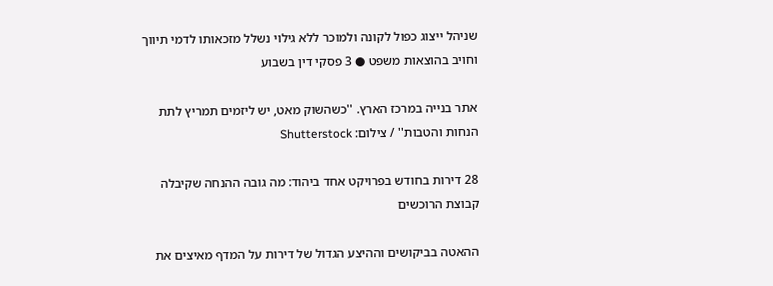שניהל ייצוג כפול לקונה ולמוכר ללא גילוי נשלל מזכאותו לדמי תיווך וחויב בהוצאות משפט ● 3 פסקי דין בשבוע

אתר בנייה במרכז הארץ. ''כשהשוק מאט, יש ליזמים תמריץ לתת הנחות והטבות'' / צילום: Shutterstock

28 דירות בחודש בפרויקט אחד ביהוד: מה גובה ההנחה שקיבלה קבוצת הרוכשים

ההאטה בביקושים וההיצע הגדול של דירות על המדף מאיצים את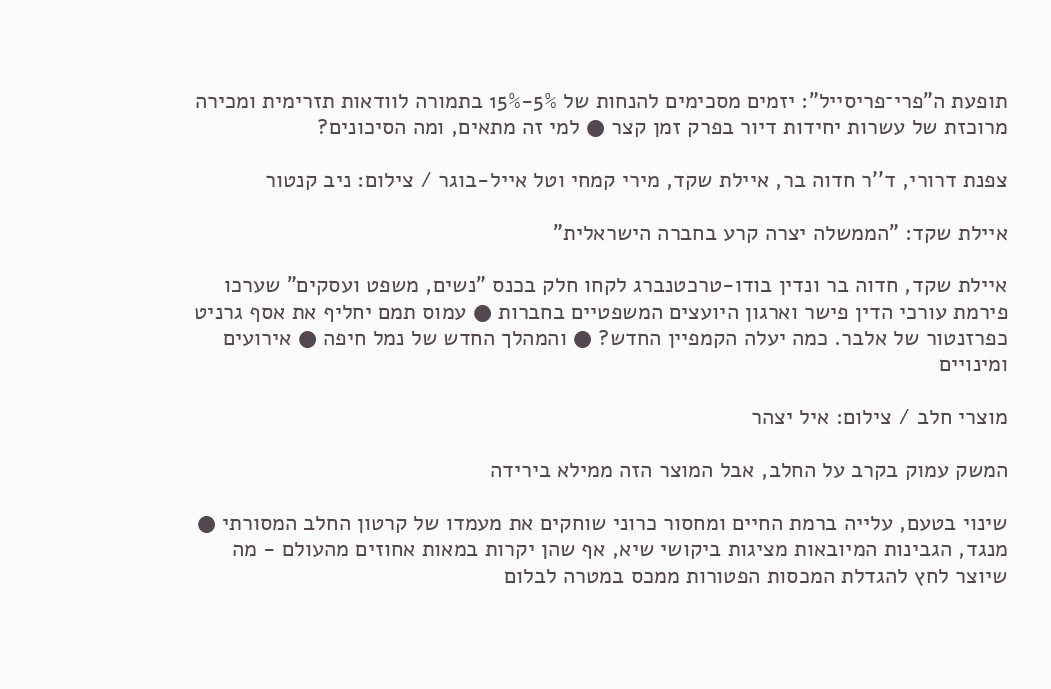תופעת ה"פרי־פריסייל": יזמים מסכימים להנחות של 5%-15% בתמורה לוודאות תזרימית ומכירה מרוכזת של עשרות יחידות דיור בפרק זמן קצר ● למי זה מתאים, ומה הסיכונים?

צפנת דרורי, ד''ר חדוה בר, איילת שקד, מירי קמחי וטל אייל-בוגר / צילום: ניב קנטור

איילת שקד: "הממשלה יצרה קרע בחברה הישראלית"

איילת שקד, חדוה בר ונדין בודו-טרכטנברג לקחו חלק בכנס "נשים, משפט ועסקים" שערכו פירמת עורכי הדין פישר וארגון היועצים המשפטיים בחברות ● עמוס תמם יחליף את אסף גרניט כפרזנטור של אלבר. כמה יעלה הקמפיין החדש? ● והמהלך החדש של נמל חיפה ● אירועים ומינויים

מוצרי חלב / צילום: איל יצהר

המשק עמוק בקרב על החלב, אבל המוצר הזה ממילא בירידה

שינוי בטעם, עלייה ברמת החיים ומחסור כרוני שוחקים את מעמדו של קרטון החלב המסורתי ● מנגד, הגבינות המיובאות מציגות ביקושי שיא, אף שהן יקרות במאות אחוזים מהעולם - מה שיוצר לחץ להגדלת המכסות הפטורות ממכס במטרה לבלום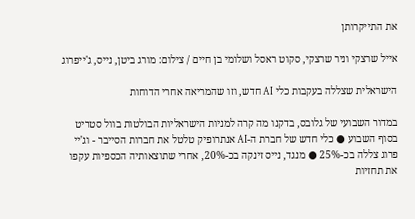את התייקרותן

אייל שרצקי וניר שרצקי, סקוט ראסל ושלומי בן חיים / צילום: מורג ביטן, נייס, ג'ייפרוג

הישראלית שצללה בעקבות כלי AI חדש, וזו שהמריאה אחרי הדוחות

במדור השבועי של גלובס, בדקנו מה קרה למניות הישראליות הבולטות בוול סטריט בסוף השבוע ● כלי חדש של חברת ה-AI אנתרופיק טלטל את חברות הסייבר - וג'יי פרוג צללה בכ-25% ● מנגד, נייס זינקה בכ-20%, אחרי שתוצאותיה הכספיות עקפו את תחזיות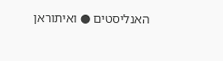האנליסטים ● ואיתוראן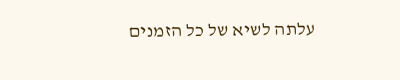עלתה לשיא של כל הזמנים